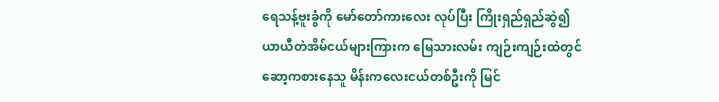ရေသန့်ဗူးခွံကို မော်တော်ကားလေး လုပ်ပြီး ကြိုးရှည်ရှည်ဆွဲ၍ ယာယီတဲအိမ်ငယ်များကြားက မြေသားလမ်း ကျဉ်းကျဉ်းထဲတွင် ဆော့ကစားနေသူ မိန်းကလေးငယ်တစ်ဦးကို မြင်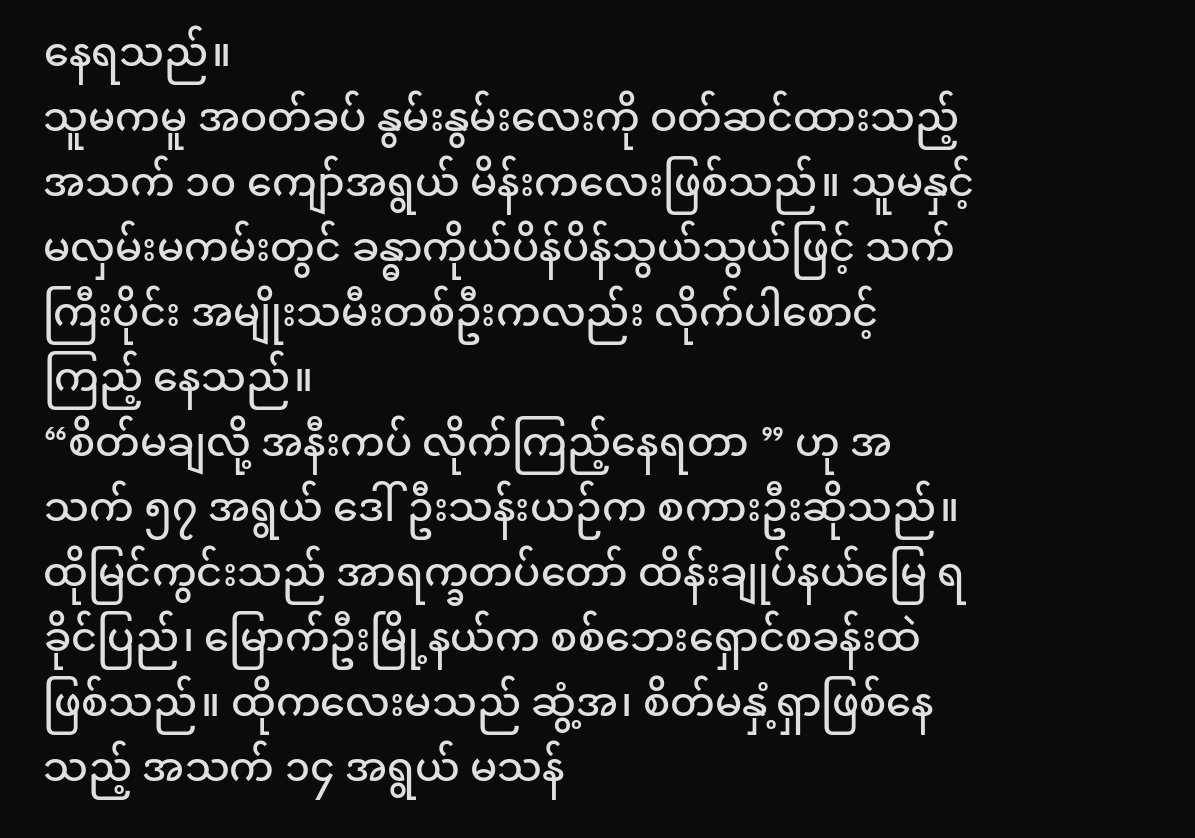နေရသည်။
သူမကမူ အဝတ်ခပ် နွမ်းနွမ်းလေးကို ဝတ်ဆင်ထားသည့် အသက် ၁၀ ကျော်အရွယ် မိန်းကလေးဖြစ်သည်။ သူမနှင့် မလှမ်းမကမ်းတွင် ခန္ဓာကိုယ်ပိန်ပိန်သွယ်သွယ်ဖြင့် သက်ကြီးပိုင်း အမျိုးသမီးတစ်ဦးကလည်း လိုက်ပါစောင့်ကြည့် နေသည်။
“စိတ်မချလို့ အနီးကပ် လိုက်ကြည့်နေရတာ ” ဟု အသက် ၅၇ အရွယ် ဒေါ်ဦးသန်းယဉ်က စကားဦးဆိုသည်။
ထိုမြင်ကွင်းသည် အာရက္ခတပ်တော် ထိန်းချုပ်နယ်မြေ ရခိုင်ပြည်၊ မြောက်ဦးမြို့နယ်က စစ်ဘေးရှောင်စခန်းထဲ ဖြစ်သည်။ ထိုကလေးမသည် ဆွံ့အ၊ စိတ်မနှံ့ရှာဖြစ်နေသည့် အသက် ၁၄ အရွယ် မသန်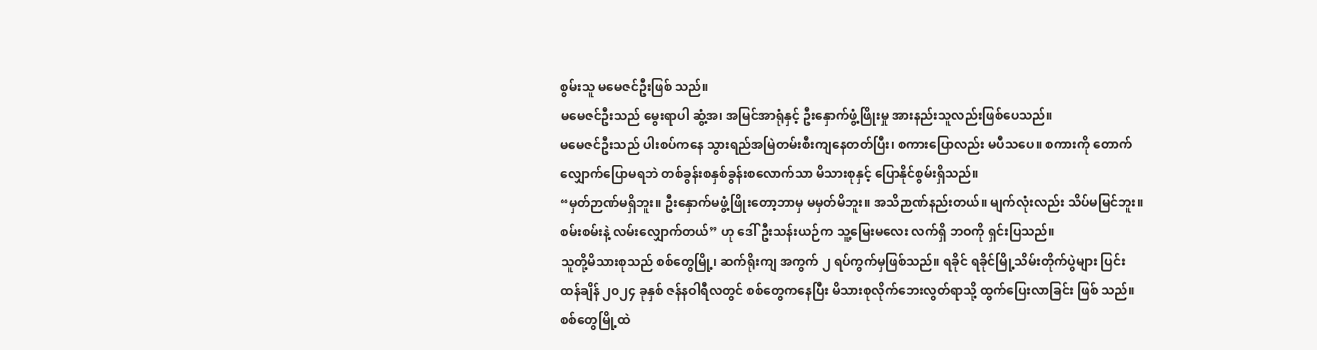စွမ်းသူ မမေဇင်ဦးဖြစ် သည်။
မမေဇင်ဦးသည် မွေးရာပါ ဆွံ့အ၊ အမြင်အာရုံနှင့် ဦးနှောက်ဖွံ့ဖြိုးမှု အားနည်းသူလည်းဖြစ်ပေသည်။
မမေဇင်ဦးသည် ပါးစပ်ကနေ သွားရည်အမြဲတမ်းစီးကျနေတတ်ပြီး၊ စကားပြောလည်း မပီသပေ။ စကားကို တောက်လျှောက်ပြောမရဘဲ တစ်ခွန်းစနှစ်ခွန်းစလောက်သာ မိသားစုနှင့် ပြောနိုင်စွမ်းရှိသည်။
“မှတ်ဉာဏ်မရှိဘူး။ ဦးနှောက်မဖွံ့ဖြိုးတော့ဘာမှ မမှတ်မိဘူး။ အသိဉာဏ်နည်းတယ်။ မျက်လုံးလည်း သိပ်မမြင်ဘူး။ စမ်းစမ်းနဲ့ လမ်းလျှောက်တယ်” ဟု ဒေါ်ဦးသန်းယဉ်က သူ့မြေးမလေး လက်ရှိ ဘဝကို ရှင်းပြသည်။
သူတို့မိသားစုသည် စစ်တွေမြို့၊ ဆက်ရိုးကျ အကွက် ၂ ရပ်ကွက်မှဖြစ်သည်။ ရခိုင် ရခိုင်မြို့သိမ်းတိုက်ပွဲများ ပြင်း ထန်ချိန် ၂၀၂၄ ခုနှစ် ဇန်နဝါရီလတွင် စစ်တွေကနေပြီး မိသားစုလိုက်ဘေးလွတ်ရာသို့ ထွက်ပြေးလာခြင်း ဖြစ် သည်။
စစ်တွေမြို့ထဲ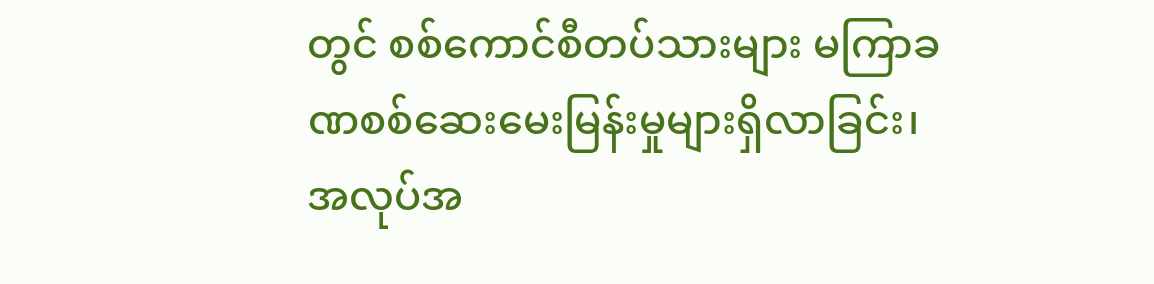တွင် စစ်ကောင်စီတပ်သားများ မကြာခဏစစ်ဆေးမေးမြန်းမှုများရှိလာခြင်း၊ အလုပ်အ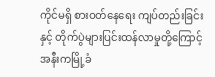ကိုင်မရှိ စားဝတ်နေရေး ကျပ်တည်းခြင်းနှင့် တိုက်ပွဲများပြင်းထန်လာမှုတို့ကြောင့် အနီးကမြို့ခံ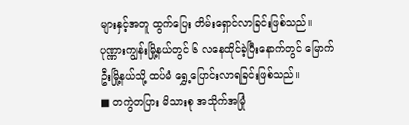များနှင့်အတူ ထွက်ပြေး တိမ်းရှောင်လာခြင်းဖြစ်သည်။
ပုဏ္ဏားကျွန်းမြို့နယ်တွင် ၆ လနေထိုင်ခဲ့ပြီးနောက်တွင် မြောက်ဦးမြို့နယ်သို့ ထပ်မံ ရွှေ့ပြောင်းလာရခြင်းဖြစ်သည်။
■ တကွဲတပြား မိသားစု အသိုက်အမြုံ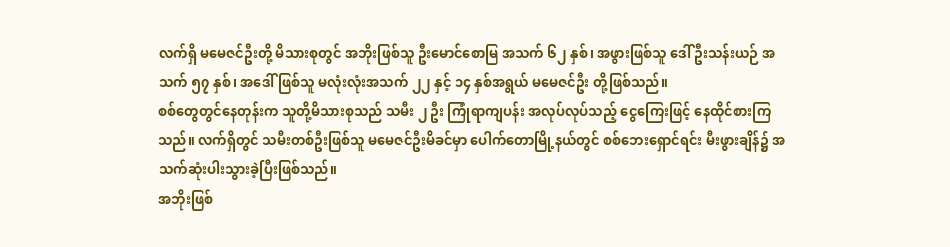လက်ရှိ မမေဇင်ဦးတို့ မိသားစုတွင် အဘိုးဖြစ်သူ ဦးမောင်စောမြ အသက် ၆၂ နှစ်၊ အဖွားဖြစ်သူ ဒေါ် ဦးသန်းယဉ် အသက် ၅၇ နှစ်၊ အဒေါ် ဖြစ်သူ မလုံးလုံးအသက် ၂၂ နှင့် ၁၄ နှစ်အရွယ် မမေဇင်ဦး တို့ဖြစ်သည်။
စစ်တွေတွင်နေတုန်းက သူတို့မိသားစုသည် သမီး ၂ ဦး ကြုံရာကျပန်း အလုပ်လုပ်သည့် ငွေကြေးဖြင့် နေထိုင်စားကြသည်။ လက်ရှိတွင် သမီးတစ်ဦးဖြစ်သူ မမေဇင်ဦးမိခင်မှာ ပေါက်တောမြို့နယ်တွင် စစ်ဘေးရှောင်ရင်း မီးဖွားချိန်၌ အသက်ဆုံးပါးသွားခဲ့ပြီးဖြစ်သည်။
အဘိုးဖြစ်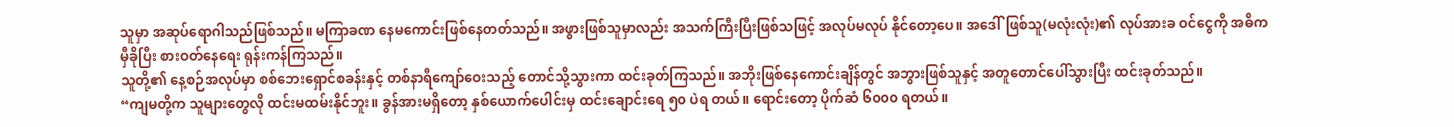သူမှာ အဆုပ်ရောဂါသည်ဖြစ်သည်။ မကြာခဏ နေမကောင်းဖြစ်နေတတ်သည်။ အဖွားဖြစ်သူမှာလည်း အသက်ကြီးပြီးဖြစ်သဖြင့် အလုပ်မလုပ် နိုင်တော့ပေ။ အဒေါ်ဖြစ်သူ(မလုံးလုံး)၏ လုပ်အားခ ဝင်ငွေကို အဓိက မှီခိုပြီး စားဝတ်နေရေး ရုန်းကန်ကြသည်။
သူတို့၏ နေ့စဉ်အလုပ်မှာ စစ်ဘေးရှောင်စခန်းနှင့် တစ်နာရီကျော်ဝေးသည့် တောင်သို့သွားကာ ထင်းခုတ်ကြသည်။ အဘိုးဖြစ်နေကောင်းချိန်တွင် အဘွားဖြစ်သူနှင့် အတူတောင်ပေါ်သွားပြီး ထင်းခုတ်သည်။
“ကျမတို့က သူများတွေလို ထင်းမထမ်းနိုင်ဘူး။ ခွန်အားမရှိတော့ နှစ်ယောက်ပေါင်းမှ ထင်းချောင်းရေ ၅၀ ပဲရ တယ်။ ရောင်းတော့ ပိုက်ဆံ ၆၀၀၀ ရတယ်။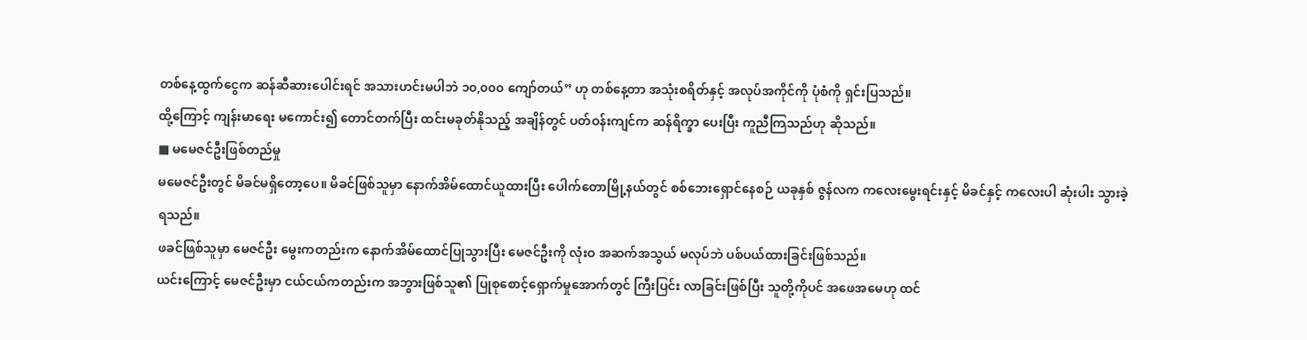တစ်နေ့ထွက်ငွေက ဆန်ဆီဆားပေါင်းရင် အသားဟင်းမပါဘဲ ၁၀,၀၀၀ ကျော်တယ်” ဟု တစ်နေ့တာ အသုံးစရိတ်နှင့် အလုပ်အကိုင်ကို ပုံစံကို ရှင်းပြသည်။
ထို့ကြောင့် ကျန်းမာရေး မကောင်း၍ တောင်တက်ပြီး ထင်းမခုတ်နိုသည့် အချိန်တွင် ပတ်ဝန်းကျင်က ဆန်ရိက္ခာ ပေးပြီး ကူညီကြသည်ဟု ဆိုသည်။
■ မမေဇင်ဦးဖြစ်တည်မှု
မမေဇင်ဦးတွင် မိခင်မရှိတော့ပေ။ မိခင်ဖြစ်သူမှာ နောက်အိမ်ထောင်ယူထားပြီး ပေါက်တောမြို့နယ်တွင် စစ်ဘေးရှောင်နေစဉ် ယခုနှစ် ဇွန်လက ကလေးမွေးရင်းနှင့် မိခင်နှင့် ကလေးပါ ဆုံးပါး သွားခဲ့ရသည်။
ဖခင်ဖြစ်သူမှာ မေဇင်ဦး မွေးကတည်းက နောက်အိမ်ထောင်ပြုသွားပြီး မေဇင်ဦးကို လုံးဝ အဆက်အသွယ် မလုပ်ဘဲ ပစ်ပယ်ထားခြင်းဖြစ်သည်။
ယင်းကြောင့် မေဇင်ဦးမှာ ငယ်ငယ်ကတည်းက အဘွားဖြစ်သူ၏ ပြုစုစောင့်ရှောက်မှုအောက်တွင် ကြီးပြင်း လာခြင်းဖြစ်ပြီး သူတို့ကိုပင် အဖေအမေဟု ထင်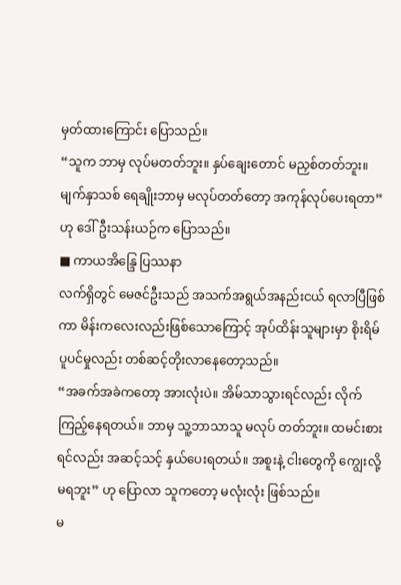မှတ်ထားကြောင်း ပြောသည်။
“သူက ဘာမှ လုပ်မတတ်ဘူး။ နှပ်ချေးတောင် မညှစ်တတ်ဘူး။ မျက်နှာသစ် ရေချိုးဘာမှ မလုပ်တတ်တော့ အကုန်လုပ်ပေးရတာ” ဟု ဒေါ်ဦးသန်းယဉ်က ပြောသည်။
■ ကာယအိန္ဒြေ ပြဿနာ
လက်ရှိတွင် မေဇင်ဦးသည် အသက်အရွယ်အနည်းငယ် ရလာပြီဖြစ်ကာ မိန်းကလေးလည်းဖြစ်သောကြောင့် အုပ်ထိန်းသူများမှာ စိုးရိမ်ပူပင်မှုလည်း တစ်ဆင့်တိုးလာနေတော့သည်။
“အခက်အခဲကတော့ အားလုံးပဲ။ အိမ်သာသွားရင်လည်း လိုက်ကြည့်နေရတယ်။ ဘာမှ သူ့ဘာသာသူ မလုပ် တတ်ဘူး။ ထမင်းစားရင်လည်း အဆင့်သင့် နှယ်ပေးရတယ်။ အစူးနဲ့ ငါးတွေကို ကျွေးလို့မရဘူး” ဟု ပြောလာ သူကတော့ မလုံးလုံး ဖြစ်သည်။
မ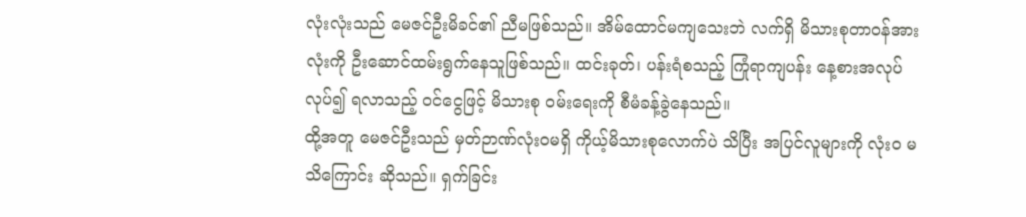လုံးလုံးသည် မေဇင်ဦးမိခင်၏ ညီမဖြစ်သည်။ အိမ်ထောင်မကျသေးဘဲ လက်ရှိ မိသားစုတာဝန်အားလုံးကို ဦးဆောင်ထမ်းရွက်နေသူဖြစ်သည်။ ထင်းခုတ်၊ ပန်းရံစသည့် ကြုံရာကျပန်း နေ့စားအလုပ်လုပ်၍ ရလာသည့် ဝင်ငွေဖြင့် မိသားစု ဝမ်းရေးကို စီမံခန့်ခွဲနေသည်။
ထို့အတူ မေဇင်ဦးသည် မှတ်ဉာဏ်လုံးဝမရှိ ကိုယ့်မိသားစုလောက်ပဲ သိပြီး အပြင်လူများကို လုံးဝ မသိကြောင်း ဆိုသည်။ ရှက်ခြင်း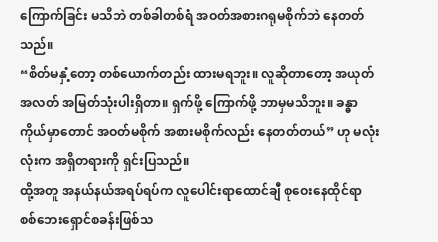ကြောက်ခြင်း မသိဘဲ တစ်ခါတစ်ရံ အဝတ်အစားဂရုမစိုက်ဘဲ နေတတ်သည်။
“စိတ်မနှံ့တော့ တစ်ယောက်တည်း ထားမရဘူး။ လူဆိုတာတော့ အယုတ်အလတ် အမြတ်သုံးပါးရှိတာ။ ရှက်ဖို့ ကြောက်ဖို့ ဘာမှမသိဘူး။ ခန္ဓာကိုယ်မှာတောင် အဝတ်မစိုက် အစားမစိုက်လည်း နေတတ်တယ်” ဟု မလုံးလုံးက အရှိတရားကို ရှင်းပြသည်။
ထို့အတူ အနယ်နယ်အရပ်ရပ်က လူပေါင်းရာထောင်ချီ စုဝေးနေထိုင်ရာ စစ်ဘေးရှောင်စခန်းဖြစ်သ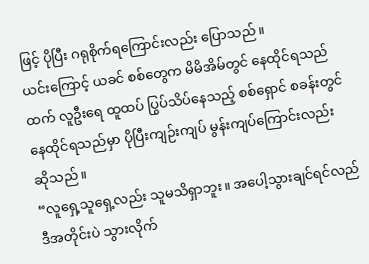ဖြင့် ပိုပြီး ဂရုစိုက်ရကြောင်းလည်း ပြောသည်။
ယင်းကြောင့် ယခင် စစ်တွေက မိမိအိမ်တွင် နေထိုင်ရသည်ထက် လူဦးရေ ထူထပ် ပြွပ်သိပ်နေသည့် စစ်ရှောင် စခန်းတွင် နေထိုင်ရသည်မှာ ပိုပြီးကျဉ်းကျပ် မွန်းကျပ်ကြောင်းလည်း ဆိုသည်။
“လူရှေ့သူရှေ့လည်း သူမသိရှာဘူး။ အပေါ့သွားချင်ရင်လည် ဒီအတိုင်းပဲ သွားလိုက်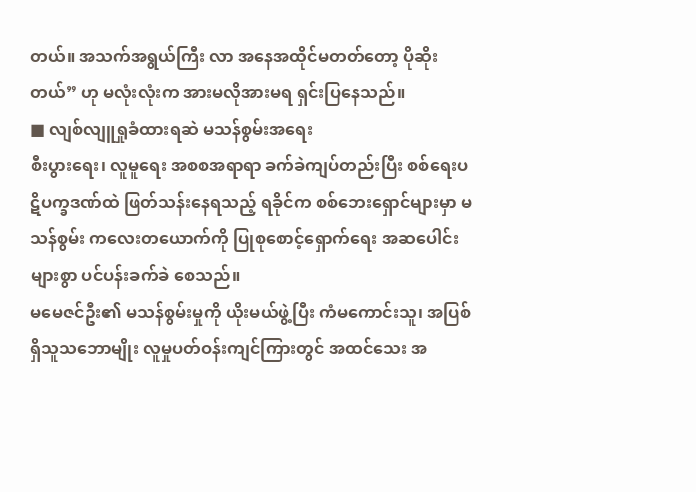တယ်။ အသက်အရွယ်ကြီး လာ အနေအထိုင်မတတ်တော့ ပိုဆိုးတယ်” ဟု မလုံးလုံးက အားမလိုအားမရ ရှင်းပြနေသည်။
■ လျစ်လျူရှုခံထားရဆဲ မသန်စွမ်းအရေး
စီးပွားရေး၊ လူမူရေး အစစအရာရာ ခက်ခဲကျပ်တည်းပြီး စစ်ရေးပဋိပက္ခဒဏ်ထဲ ဖြတ်သန်းနေရသည့် ရခိုင်က စစ်ဘေးရှောင်များမှာ မသန်စွမ်း ကလေးတယောက်ကို ပြုစုစောင့်ရှောက်ရေး အဆပေါင်းများစွာ ပင်ပန်းခက်ခဲ စေသည်။
မမေဇင်ဦး၏ မသန်စွမ်းမှုကို ယိုးမယ်ဖွဲ့ပြီး ကံမကောင်းသူ၊ အပြစ်ရှိသူသဘောမျိုး လူမှုပတ်ဝန်းကျင်ကြားတွင် အထင်သေး အ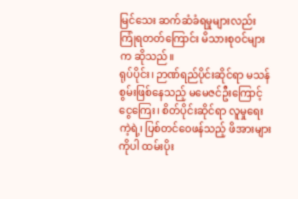မြင်သေး ဆက်ဆံခံရမှုများလည်း ကြုံရတတ်ကြောင်း မိသားစုဝင်များက ဆိုသည်။
ရုပ်ပိုင်း၊ ဉာဏ်ရည်ပိုင်းဆိုင်ရာ မသန်စွမ်းဖြစ်နေသည့် မမေဇင်ဦးကြောင့် ငွေကြေး၊ စိတ်ပိုင်းဆိုင်ရာ လူမှုရေး ကဲ့ရဲ့၊ ပြစ်တင်ဝေဖန်သည့် ဖိအားများကိုပါ ထမ်းပိုး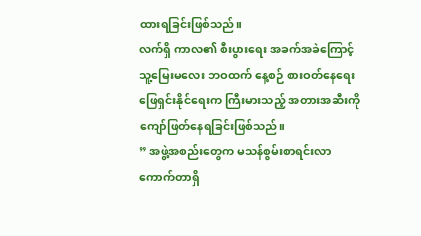ထားရခြင်းဖြစ်သည်။
လက်ရှိ ကာလ၏ စီးပွားရေး အခက်အခဲကြောင့် သူ့မြေးမလေး ဘဝထက် နေ့စဉ် စားဝတ်နေရေးဖြေရှင်းနိုင်ရေးက ကြီးမားသည့် အတားအဆီးကို ကျော်ဖြတ်နေရခြင်းဖြစ်သည်။
” အဖွဲ့အစည်းတွေက မသန်စွမ်းစာရင်းလာကောက်တာရှိ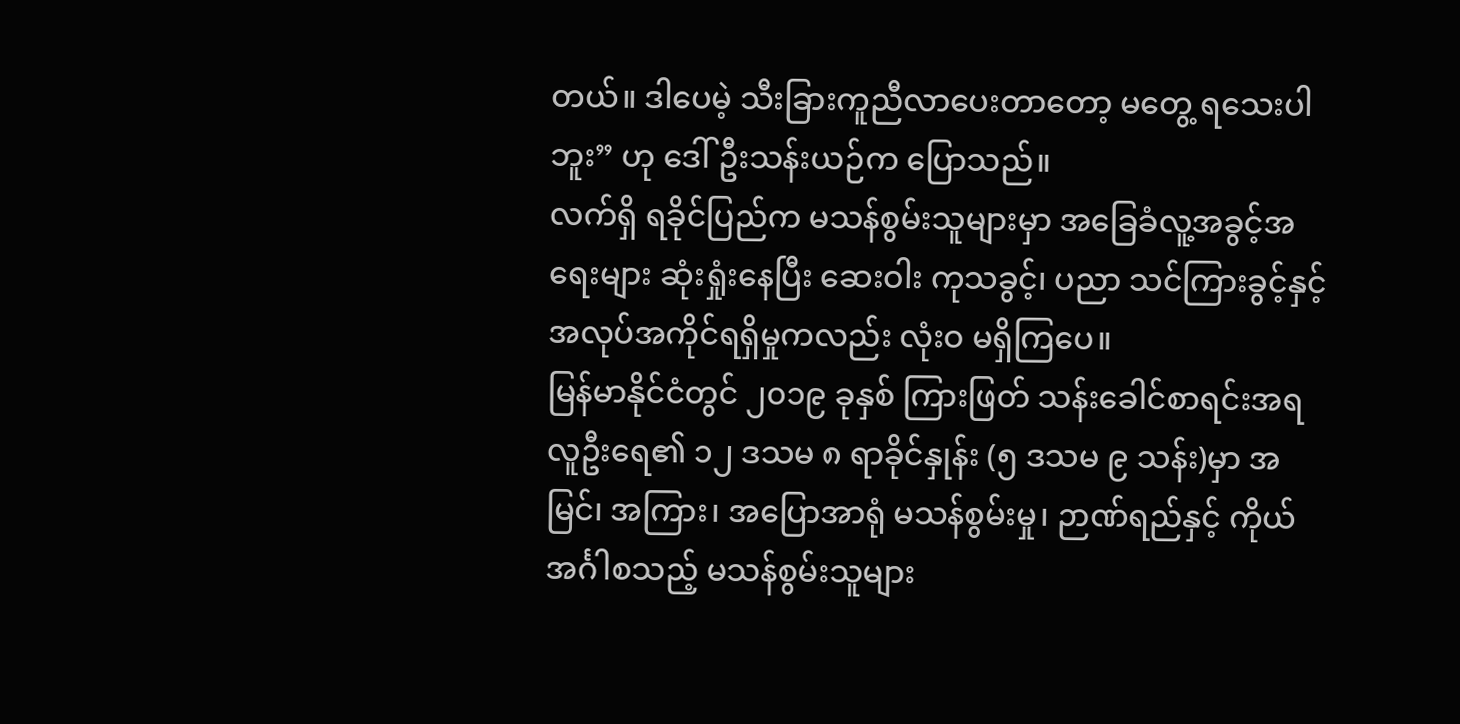တယ်။ ဒါပေမဲ့ သီးခြားကူညီလာပေးတာတော့ မတွေ့ ရသေးပါဘူး” ဟု ဒေါ်ဦးသန်းယဉ်က ပြောသည်။
လက်ရှိ ရခိုင်ပြည်က မသန်စွမ်းသူများမှာ အခြေခံလူ့အခွင့်အရေးများ ဆုံးရှုံးနေပြီး ဆေးဝါး ကုသခွင့်၊ ပညာ သင်ကြားခွင့်နှင့် အလုပ်အကိုင်ရရှိမှုကလည်း လုံးဝ မရှိကြပေ။
မြန်မာနိုင်ငံတွင် ၂၀၁၉ ခုနှစ် ကြားဖြတ် သန်းခေါင်စာရင်းအရ လူဦးရေ၏ ၁၂ ဒသမ ၈ ရာခိုင်နှုန်း (၅ ဒသမ ၉ သန်း)မှာ အမြင်၊ အကြား၊ အပြောအာရုံ မသန်စွမ်းမှု၊ ဉာဏ်ရည်နှင့် ကိုယ်အင်္ဂါစသည့် မသန်စွမ်းသူများ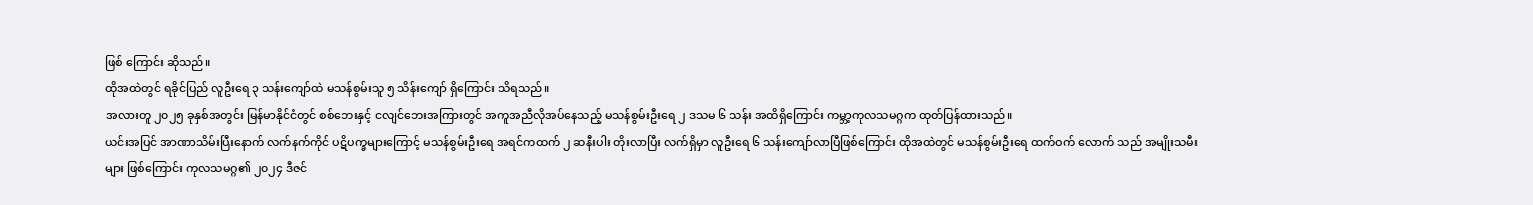ဖြစ် ကြောင်း ဆိုသည်။
ထိုအထဲတွင် ရခိုင်ပြည် လူဦးရေ ၃ သန်းကျော်ထဲ မသန်စွမ်းသူ ၅ သိန်းကျော် ရှိကြောင်း သိရသည်။
အလားတူ ၂၀၂၅ ခုနှစ်အတွင်း မြန်မာနိုင်ငံတွင် စစ်ဘေးနှင့် ငလျင်ဘေးအကြားတွင် အကူအညီလိုအပ်နေသည့် မသန်စွမ်းဦးရေ ၂ ဒသမ ၆ သန်း အထိရှိကြောင်း ကမ္ဘာ့ကုလသမဂ္ဂက ထုတ်ပြန်ထားသည်။
ယင်းအပြင် အာဏာသိမ်းပြီးနောက် လက်နက်ကိုင် ပဋိပက္ခများကြောင့် မသန်စွမ်းဦးရေ အရင်ကထက် ၂ ဆနီးပါး တိုးလာပြီး လက်ရှိမှာ လူဦးရေ ၆ သန်းကျော်လာပြီဖြစ်ကြောင်း ထိုအထဲတွင် မသန်စွမ်းဦးရေ ထက်ဝက် လောက် သည် အမျိုးသမီးများ ဖြစ်ကြောင်း ကုလသမဂ္ဂ၏ ၂၀၂၄ ဒီဇင်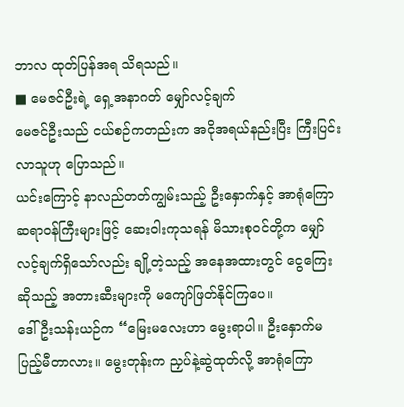ဘာလ ထုတ်ပြန်အရ သိရသည်။
■ မေဇင်ဦးရဲ့ ရှေ့အနာဂတ် မျှော်လင့်ချက်
မေဇင်ဦးသည် ငယ်စဉ်ကတည်းက အငိုအရယ်နည်းပြီး ကြီးပြင်းလာသူဟု ပြောသည်။
ယင်းကြောင့် နာလည်တတ်ကျွမ်းသည့် ဦးနှောက်နှင့် အာရုံကြော ဆရာဝန်ကြီးများဖြင့် ဆေးဝါးကုသရန် မိသားစုဝင်တို့က မျှော်လင့်ချက်ရှိသော်လည်း ချို့တဲ့သည့် အနေအထားတွင် ငွေကြေးဆိုသည့် အတားဆီးများကို မကျော်ဖြတ်နိုင်ကြပေ။
ဒေါ်ဦးသန်းယဉ်က “မြေးမလေးဟာ မွေးရာပါ။ ဦးနှောက်မပြည့်မီတာလား။ မွေးတုန်းက ညှပ်နဲ့ဆွဲထုတ်လို့ အာရုံကြော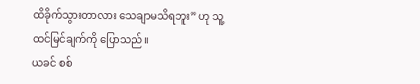ထိခိုက်သွားတာလား သေချာမသိရဘူး” ဟု သူ့ထင်မြင်ချက်ကို ပြောသည်။
ယခင် စစ်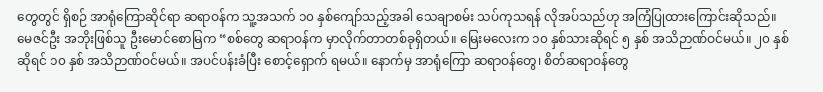တွေတွင် ရှိစဉ် အာရုံကြောဆိုင်ရာ ဆရာဝန်က သူ့အသက် ၁၀ နှစ်ကျော်သည့်အခါ သေချာစမ်း သပ်ကုသရန် လိုအပ်သည်ဟု အကြံပြုထားကြောင်းဆိုသည်။
မေဇင်ဦး အဘိုးဖြစ်သူ ဦးမောင်စောမြက “စစ်တွေ ဆရာဝန်က မှာလိုက်တာတစ်ခုရှိတယ်။ မြေးမလေးက ၁၀ နှစ်သားဆိုရင် ၅ နှစ် အသိဉာဏ်ဝင်မယ်။ ၂၀ နှစ်ဆိုရင် ၁၀ နှစ် အသိဉာဏ်ဝင်မယ်။ အပင်ပန်းခံပြီး စောင့်ရှောက် ရမယ်။ နောက်မှ အာရုံကြော ဆရာဝန်တွေ၊ စိတ်ဆရာဝန်တွေ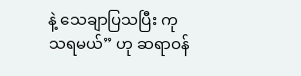နဲ့ သေချာပြသပြီး ကုသရမယ်” ဟု ဆရာဝန်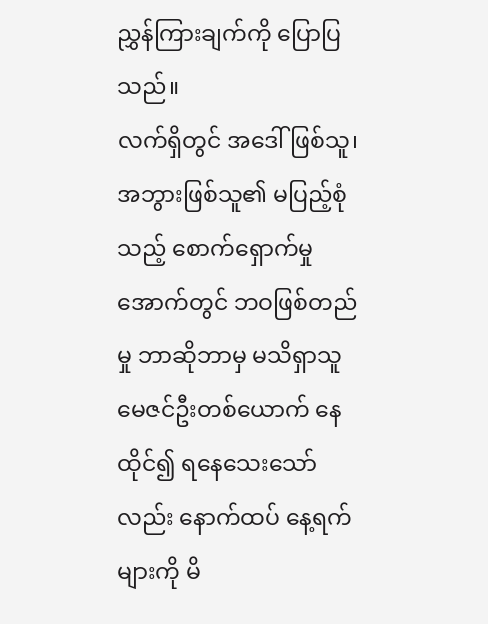ညွှန်ကြားချက်ကို ပြောပြသည်။
လက်ရှိတွင် အဒေါ်ဖြစ်သူ၊ အဘွားဖြစ်သူ၏ မပြည့်စုံသည့် စောက်ရှောက်မှုအောက်တွင် ဘဝဖြစ်တည်မှု ဘာဆိုဘာမှ မသိရှာသူ မေဇင်ဦးတစ်ယောက် နေထိုင်၍ ရနေသေးသော်လည်း နောက်ထပ် နေ့ရက်များကို မိ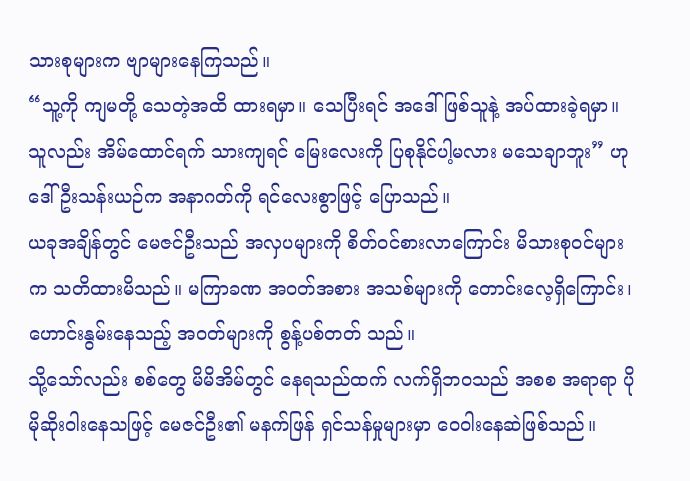သားစုများက ဗျာများနေကြသည်။
“သူ့ကို ကျမတို့ သေတဲ့အထိ ထားရမှာ။ သေပြီးရင် အဒေါ်ဖြစ်သူနဲ့ အပ်ထားခဲ့ရမှာ။ သူလည်း အိမ်ထောင်ရက် သားကျရင် မြေးလေးကို ပြစုနိုင်ပါ့မလား မသေချာဘူး” ဟု ဒေါ်ဦးသန်းယဉ်က အနာဂတ်ကို ရင်လေးစွာဖြင့် ပြောသည်။
ယခုအချိန်တွင် မေဇင်ဦးသည် အလှပများကို စိတ်ဝင်စားလာကြောင်း မိသားစုဝင်များက သတိထားမိသည်။ မကြာခဏ အဝတ်အစား အသစ်များကို တောင်းလေ့ရှိကြောင်း၊ ဟောင်းနွမ်းနေသည့် အဝတ်များကို စွန့်ပစ်တတ် သည်။
သို့သော်လည်း စစ်တွေ မိမိအိမ်တွင် နေရသည်ထက် လက်ရှိဘဝသည် အစစ အရာရာ ပိုမိုဆိုးဝါးနေသဖြင့် မေဇင်ဦး၏ မနက်ဖြန် ရှင်သန်မှုများမှာ ဝေဝါးနေဆဲဖြစ်သည်။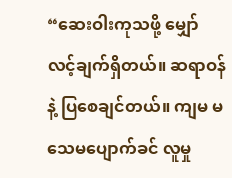“ဆေးဝါးကုသဖို့ မျှော်လင့်ချက်ရှိတယ်။ ဆရာဝန်နဲ့ ပြစေချင်တယ်။ ကျမ မသေမပျောက်ခင် လူမှု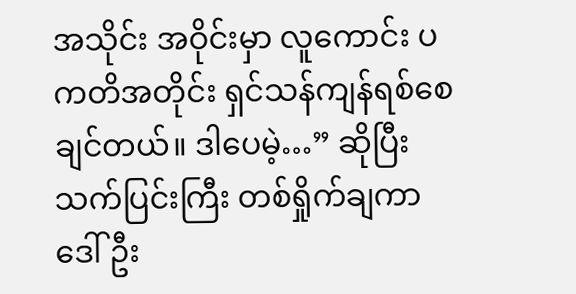အသိုင်း အဝိုင်းမှာ လူကောင်း ပကတိအတိုင်း ရှင်သန်ကျန်ရစ်စေချင်တယ်။ ဒါပေမဲ့…” ဆိုပြီး သက်ပြင်းကြီး တစ်ရှိုက်ချကာ ဒေါ်ဦး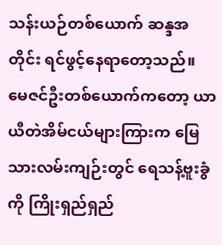သန်းယဉ်တစ်ယောက် ဆန္ဒအတိုင်း ရင်ဖွင့်နေရာတော့သည်။
မေဇင်ဦးတစ်ယောက်ကတော့ ယာယီတဲအိမ်ငယ်များကြားက မြေသားလမ်းကျဉ်းတွင် ရေသန့်ဗူးခွံကို ကြိုးရှည်ရှည်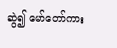ဆွဲ၍ မော်တော်ကား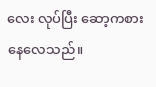လေး လုပ်ပြီး ဆော့ကစားနေလေသည်။